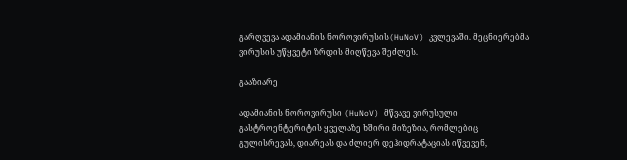გარღვევა ადამიანის ნოროვირუსის(HuNoV) კვლევაში. მეცნიერებმა ვირუსის უწყვეტი ზრდის მიღწევა შეძლეს.

გააზიარე

ადამიანის ნოროვირუსი (HuNoV) მწვავე ვირუსული გასტროენტერიტის ყველაზე ხშირი მიზეზია, რომლებიც გულისრევას, დიარეას და ძლიერ დეჰიდრატაციას იწვევენ,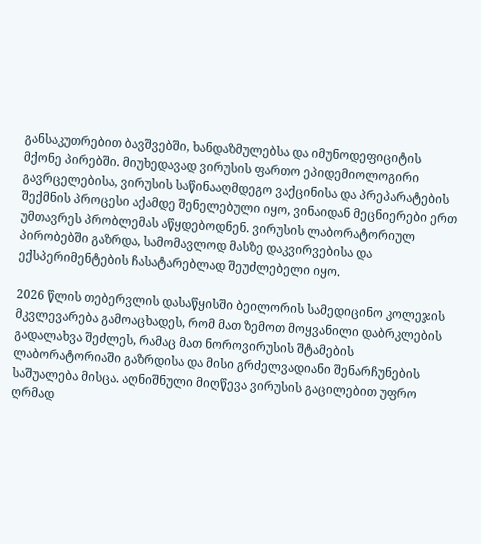განსაკუთრებით ბავშვებში, ხანდაზმულებსა და იმუნოდეფიციტის მქონე პირებში. მიუხედავად ვირუსის ფართო ეპიდემიოლოგირი გავრცელებისა, ვირუსის საწინააღმდეგო ვაქცინისა და პრეპარატების შექმნის პროცესი აქამდე შენელებული იყო, ვინაიდან მეცნიერები ერთ უმთავრეს პრობლემას აწყდებოდნენ. ვირუსის ლაბორატორიულ პირობებში გაზრდა, სამომავლოდ მასზე დაკვირვებისა და ექსპერიმენტების ჩასატარებლად შეუძლებელი იყო.

2026 წლის თებერვლის დასაწყისში ბეილორის სამედიცინო კოლეჯის მკვლევარება გამოაცხადეს, რომ მათ ზემოთ მოყვანილი დაბრკლების გადალახვა შეძლეს, რამაც მათ ნოროვირუსის შტამების ლაბორატორიაში გაზრდისა და მისი გრძელვადიანი შენარჩუნების საშუალება მისცა. აღნიშნული მიღწევა ვირუსის გაცილებით უფრო ღრმად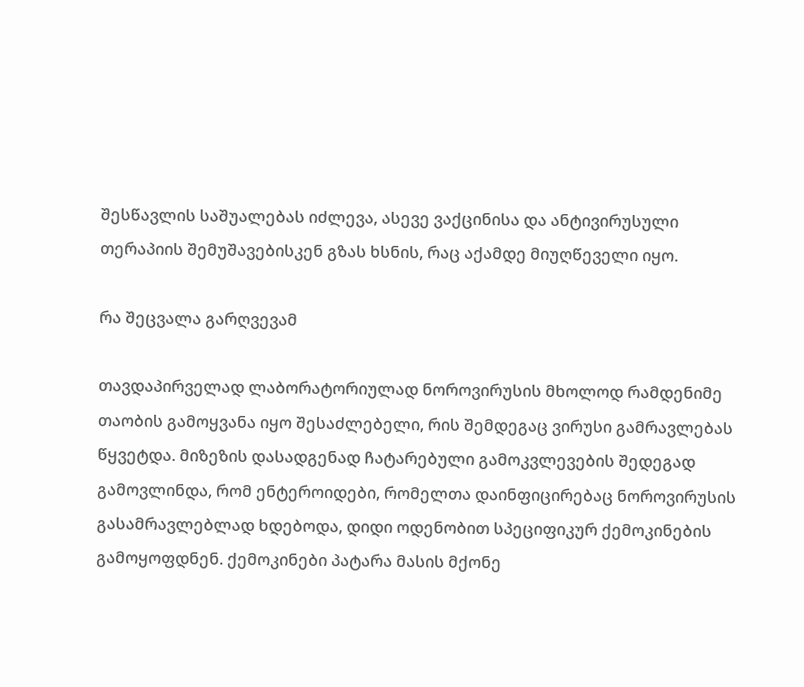შესწავლის საშუალებას იძლევა, ასევე ვაქცინისა და ანტივირუსული თერაპიის შემუშავებისკენ გზას ხსნის, რაც აქამდე მიუღწეველი იყო.

რა შეცვალა გარღვევამ

თავდაპირველად ლაბორატორიულად ნოროვირუსის მხოლოდ რამდენიმე თაობის გამოყვანა იყო შესაძლებელი, რის შემდეგაც ვირუსი გამრავლებას წყვეტდა. მიზეზის დასადგენად ჩატარებული გამოკვლევების შედეგად გამოვლინდა, რომ ენტეროიდები, რომელთა დაინფიცირებაც ნოროვირუსის გასამრავლებლად ხდებოდა, დიდი ოდენობით სპეციფიკურ ქემოკინების გამოყოფდნენ. ქემოკინები პატარა მასის მქონე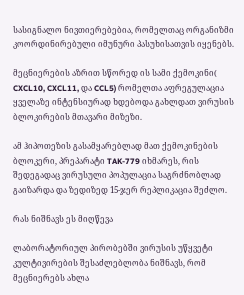სასიგნალო ნივთიერებებია, რომელთაც ორგანიზმი კოორდინირებული იმუნური პასუხისათვის იყენებს.

მეცნიერების აზრით სწორედ ის სამი ქემოკინი( CXCL10, CXCL11, და CCL5) რომელთა აფრეგულაცია ყველაზე ინტენსიურად ხდებოდა გახლდათ ვირუსის ბლოკირების მთავარი მიზეზი.

ამ ჰიპოთეზის გასამყარებლად მათ ქემოკინების ბლოკერი, პრეპარატი TAK-779 იხმარეს, რის შედეგადაც ვირუსული პოპულაცია საგრძნობლად გაიზარდა და ზედიზედ 15-ჯერ რეპლიკაცია შეძლო.

რას ნიშნავს ეს მიღწევა

ლაბორატორიულ პირობებში ვირუსის უწყვეტი კულტივირების შესაძლებლობა ნიშნავს, რომ მეცნიერებს ახლა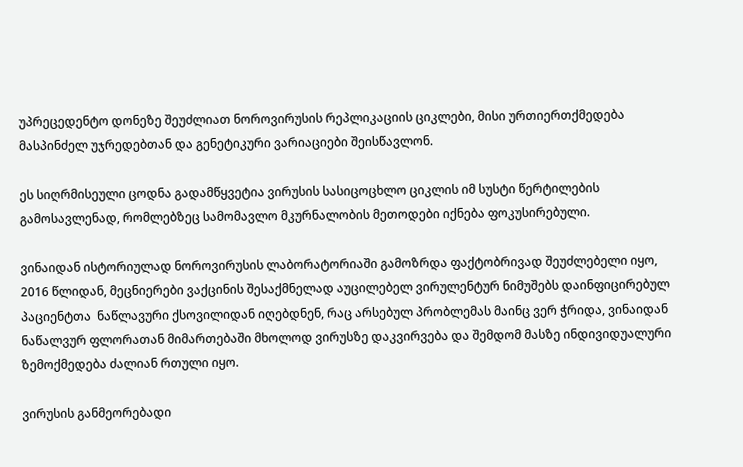უპრეცედენტო დონეზე შეუძლიათ ნოროვირუსის რეპლიკაციის ციკლები, მისი ურთიერთქმედება მასპინძელ უჯრედებთან და გენეტიკური ვარიაციები შეისწავლონ.

ეს სიღრმისეული ცოდნა გადამწყვეტია ვირუსის სასიცოცხლო ციკლის იმ სუსტი წერტილების გამოსავლენად, რომლებზეც სამომავლო მკურნალობის მეთოდები იქნება ფოკუსირებული.

ვინაიდან ისტორიულად ნოროვირუსის ლაბორატორიაში გამოზრდა ფაქტობრივად შეუძლებელი იყო, 2016 წლიდან, მეცნიერები ვაქცინის შესაქმნელად აუცილებელ ვირულენტურ ნიმუშებს დაინფიცირებულ პაციენტთა  ნაწლავური ქსოვილიდან იღებდნენ, რაც არსებულ პრობლემას მაინც ვერ ჭრიდა, ვინაიდან ნაწალვურ ფლორათან მიმართებაში მხოლოდ ვირუსზე დაკვირვება და შემდომ მასზე ინდივიდუალური ზემოქმედება ძალიან რთული იყო.

ვირუსის განმეორებადი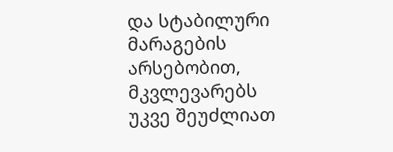და სტაბილური მარაგების არსებობით, მკვლევარებს უკვე შეუძლიათ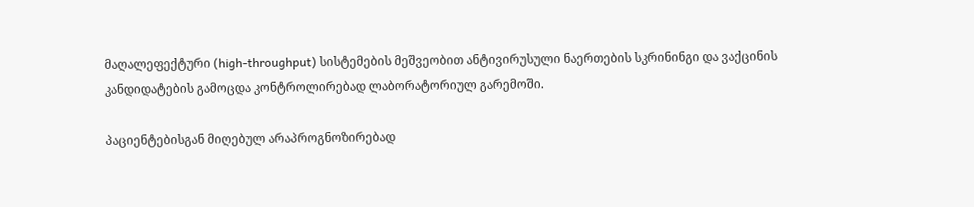მაღალეფექტური (high-throughput) სისტემების მეშვეობით ანტივირუსული ნაერთების სკრინინგი და ვაქცინის კანდიდატების გამოცდა კონტროლირებად ლაბორატორიულ გარემოში.

პაციენტებისგან მიღებულ არაპროგნოზირებად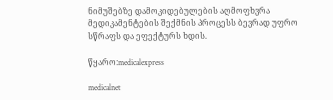ნიმუშებზე დამოკიდებულების აღმოფხვრა მედიკამენტების შექმნის პროცესს ბევრად უფრო სწრაფს და ეფექტურს ხდის.

წყარო:medicalexpress

medicalnet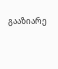გააზიარე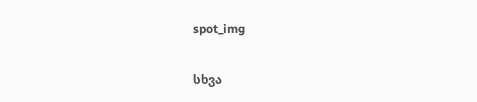spot_img

სხვა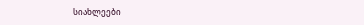სიახლეები